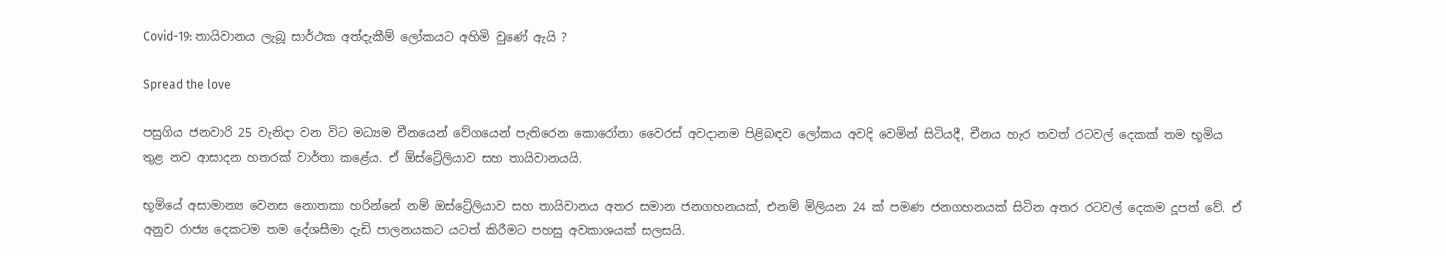Covid-19: තායිවානය ලැබූ සාර්ථක අත්දැකීම් ලෝකයට අහිමි වුණේ ඇයි ?

Spread the love

පසුගිය ජනවාරි 25 වැනිදා වන විට මධ්‍යම චීනයෙන් වේගයෙන් පැතිරෙන කොරෝනා වෛරස් අවදානම පිළිබඳව ලෝකය අවදි වෙමින් සිටියදී, චීනය හැර තවත් රටවල් දෙකක් තම භූමිය තුළ නව ආසාදන හතරක් වාර්තා කළේය. ඒ ඕස්ට්‍රේලියාව සහ තායිවානයයි.

භූමියේ අසාමාන්‍ය වෙනස නොතකා හරින්නේ නම් ඔස්ට්‍රේලියාව සහ තායිවානය අතර සමාන ජනගහනයක්, එනම් මිලියන 24 ක් පමණ ජනගහනයක් සිටින අතර රටවල් දෙකම දූපත් වේ. ඒ අනුව රාජ්‍ය දෙකටම තම දේශසීමා දැඩි පාලනයකට යටත් කිරීමට පහසු අවකාශයක් සලසයි.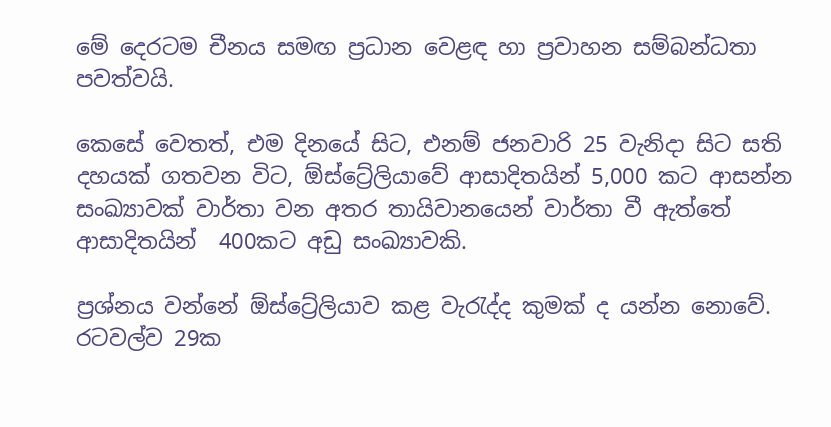මේ දෙරටම චීනය සමඟ ප්‍රධාන වෙළඳ හා ප්‍රවාහන සම්බන්ධතා පවත්වයි.

කෙසේ වෙතත්, එම දිනයේ සිට, එනම් ජනවාරි 25 වැනිදා සිට සති දහයක් ගතවන විට, ඕස්ට්‍රේලියාවේ ආසාදිතයින් 5,000 කට ආසන්න සංඛ්‍යාවක් වාර්තා වන අතර තායිවානයෙන් වාර්තා වී ඇත්තේ ආසාදිතයින්  400කට අඩු සංඛ්‍යාවකි.

ප්‍රශ්නය වන්නේ ඕස්ට්‍රේලියාව කළ වැරැද්ද කුමක් ද යන්න නොවේ. රටවල්ව 29ක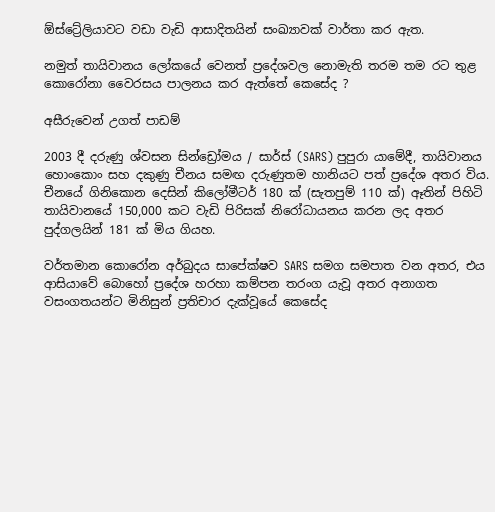ඕස්ට්‍රේලියාවට වඩා වැඩි ආසාදිතයින් සංඛ්‍යාවක් වාර්තා කර ඇත.

නමුත් තායිවානය ලෝකයේ වෙනත් ප්‍රදේශවල නොමැති තරම තම රට තුළ කොරෝනා වෛරසය පාලනය කර ඇත්තේ කෙසේද ?

අසීරුවෙන් උගත් පාඩම්

2003 දී දරුණු ශ්වසන සින්ඩ්‍රෝමය / සාර්ස් (SARS) පුපුරා යාමේදී, තායිවානය හොංකොං සහ දකුණු චීනය සමඟ දරුණුතම හානියට පත් ප්‍රදේශ අතර විය. චීනයේ ගිනිකොන දෙසින් කිලෝමීටර් 180 ක් (සැතපුම් 110 ක්) ඈතින් පිහිටි තායිවානයේ 150,000 කට වැඩි පිරිසක් නිරෝධායනය කරන ලද අතර පුද්ගලයින් 181 ක් මිය ගියහ.

වර්තමාන කොරෝන අර්බුදය සාපේක්ෂව SARS සමග සමපාත වන අතර, එය ආසියාවේ බොහෝ ප්‍රදේශ හරහා කම්පන තරංග යැවූ අතර අනාගත වසංගතයන්ට මිනිසුන් ප්‍රතිචාර දැක්වූයේ කෙසේද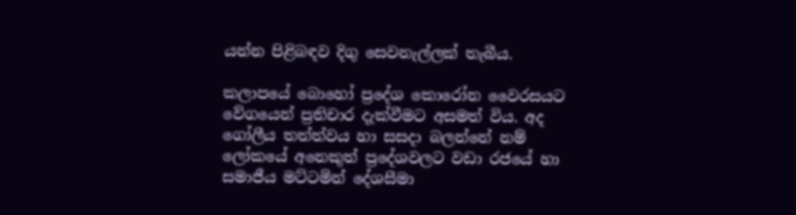යන්න පිළිබඳව දිගු සෙවනැල්ලක් තැබීය.

කලාපයේ බොහෝ ප්‍රදේශ කොරෝන වෛරසයට වේගයෙන් ප්‍රතිචාර දැක්වීමට අසමත් විය. අද ගෝලීය තත්ත්වය හා සසදා බලන්නේ නම් ලෝකයේ අනෙකුත් ප්‍රදේශවලට වඩා රජයේ හා සමාජීය මට්ටමින් දේශසීමා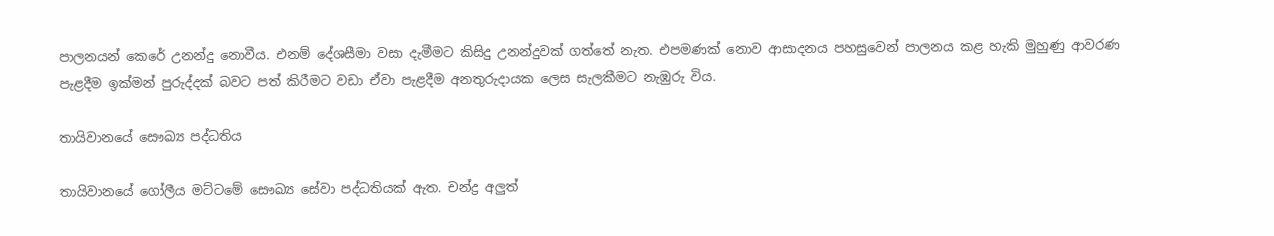පාලනයන් කෙරේ උනන්දු නොවීය. එනම් දේශසීමා වසා දැමීමට කිසිදු උනන්දුවක් ගත්තේ නැත. එපමණක් නොව ආසාදනය පහසුවෙන් පාලනය කළ හැකි මුහුණු ආවරණ පැළදීම ඉක්මන් පුරුද්දක් බවට පත් කිරීමට වඩා ඒවා පැළදීම අනතුරුදායක ලෙස සැලකීමට නැඹුරු විය.

තායිවානයේ සෞඛ්‍ය පද්ධතිය

තායිවානයේ ගෝලීය මට්ටමේ සෞඛ්‍ය සේවා පද්ධතියක් ඇත. චන්ද්‍ර අලුත්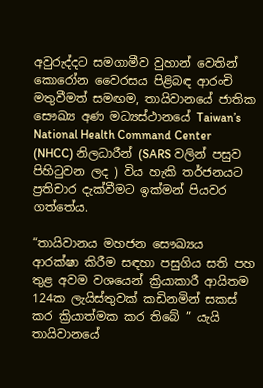අවුරුද්දට සමගාමීව වුහාන් වෙතින් කොරෝන වෛරසය පිළිබඳ ආරංචි මතුවීමත් සමඟම, තායිවානයේ ජාතික සෞඛ්‍ය අණ මධ්‍යස්ථානයේ Taiwan’s National Health Command Center (NHCC) නිලධාරීන් (SARS වලින් පසුව පිහිටුවන ලද ) විය හැකි තර්ජනයට ප්‍රතිචාර දැක්වීමට ඉක්මන් පියවර ගත්තේය.

“තායිවානය මහජන සෞඛ්‍යය ආරක්ෂා කිරීම සඳහා පසුගිය සති පහ තුළ අවම වශයෙන් ක්‍රියාකාරී ආයිතම 124ක ලැයිස්තුවක් කඩිනමින් සකස් කර ක්‍රියාත්මක කර තිබේ ” යැයි තායිවානයේ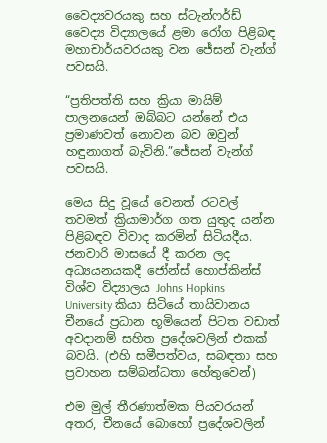වෛද්‍යවරයකු සහ ස්ටැන්ෆර්ඩ් වෛද්‍ය විද්‍යාලයේ ළමා රෝග පිළිබඳ මහාචාර්යවරයකු වන ජේසන් වැන්ග් පවසයි.

“ප්‍රතිපත්ති සහ ක්‍රියා මායිම් පාලනයෙන් ඔබ්බට යන්නේ එය ප්‍රමාණවත් නොවන බව ඔවුන් හඳුනාගත් බැවිනි.”ජේසන් වැන්ග් පවසයි.

මෙය සිදු වූයේ වෙනත් රටවල් තවමත් ක්‍රියාමාර්ග ගත යුතුද යන්න පිළිබඳව විවාද කරමින් සිටියදීය. ජනවාරි මාසයේ දී කරන ලද අධ්‍යයනයකදී ජෝන්ස් හොප්කින්ස් විශ්ව විද්‍යාලය Johns Hopkins University කියා සිටියේ තායිවානය චීනයේ ප්‍රධාන භූමියෙන් පිටත වඩාත් අවදානම් සහිත ප්‍රදේශවලින් එකක් බවයි. (එහි සමීපත්වය, සබඳතා සහ ප්‍රවාහන සම්බන්ධතා හේතුවෙන්)

එම මුල් තීරණාත්මක පියවරයන් අතර, චීනයේ බොහෝ ප්‍රදේශවලින්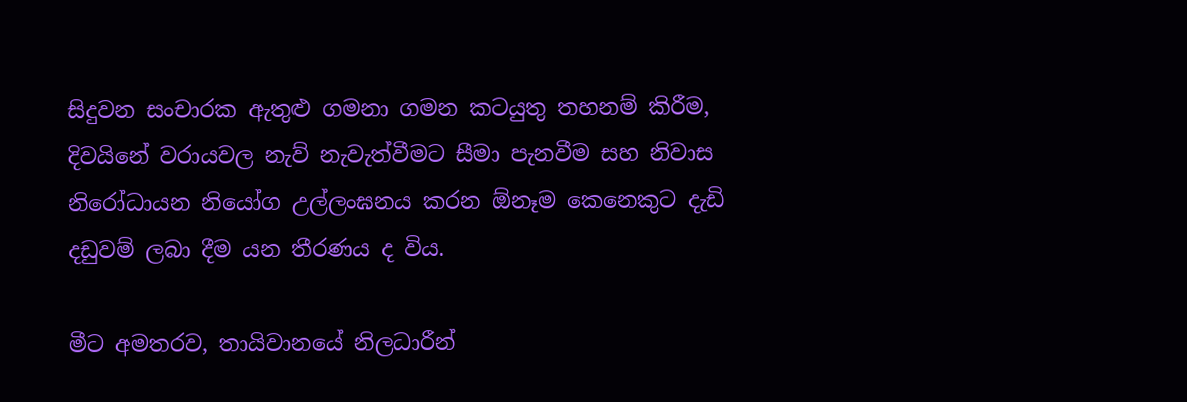සිදුවන සංචාරක ඇතුළු ගමනා ගමන කටයුතු තහනම් කිරීම, දිවයිනේ වරායවල නැව් නැවැත්වීමට සීමා පැනවීම සහ නිවාස නිරෝධායන නියෝග උල්ලංඝනය කරන ඕනෑම කෙනෙකුට දැඩි දඩුවම් ලබා දීම යන තීරණය ද විය.

මීට අමතරව, තායිවානයේ නිලධාරීන්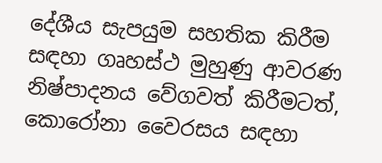දේශීය සැපයුම සහතික කිරීම සඳහා ගෘහස්ථ මුහුණු ආවරණ නිෂ්පාදනය වේගවත් කිරීමටත්, කොරෝනා වෛරසය සඳහා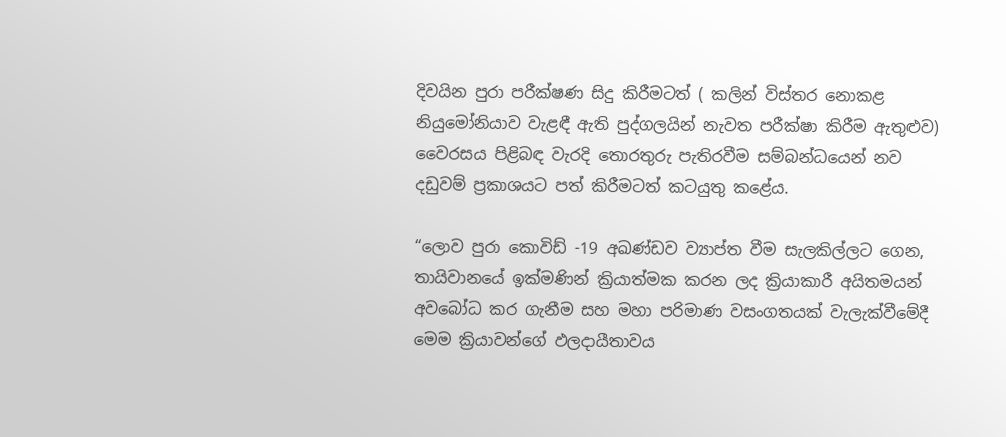දිවයින පුරා පරීක්ෂණ සිදු කිරීමටත් ( කලින් විස්තර නොකළ නියුමෝනියාව වැළඳී ඇති පුද්ගලයින් නැවත පරීක්ෂා කිරීම ඇතුළුව) වෛරසය පිළිබඳ වැරදි තොරතුරු පැතිරවීම සම්බන්ධයෙන් නව දඩුවම් ප්‍රකාශයට පත් කිරීමටත් කටයුතු කළේය.

“ලොව පුරා කොවිඩ් -19 අඛණ්ඩව ව්‍යාප්ත වීම සැලකිල්ලට ගෙන, තායිවානයේ ඉක්මණින් ක්‍රියාත්මක කරන ලද ක්‍රියාකාරී අයිතමයන් අවබෝධ කර ගැනීම සහ මහා පරිමාණ වසංගතයක් වැලැක්වීමේදී මෙම ක්‍රියාවන්ගේ ඵලදායීතාවය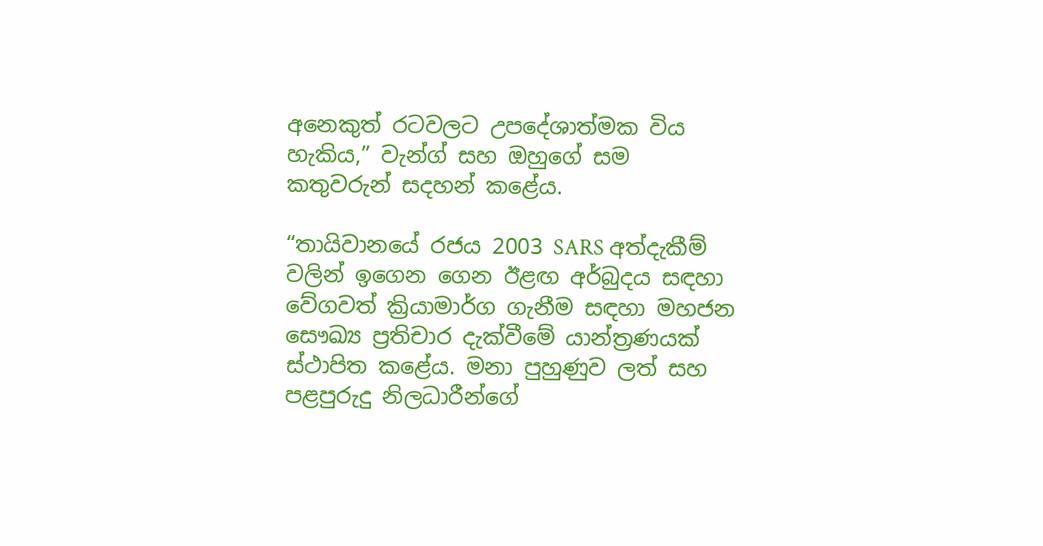අනෙකුත් රටවලට උපදේශාත්මක විය හැකිය,” වැන්ග් සහ ඔහුගේ සම කතුවරුන් සදහන් කළේය.

“තායිවානයේ රජය 2003 SARS අත්දැකීම් වලින් ඉගෙන ගෙන ඊළඟ අර්බුදය සඳහා වේගවත් ක්‍රියාමාර්ග ගැනීම සඳහා මහජන සෞඛ්‍ය ප්‍රතිචාර දැක්වීමේ යාන්ත්‍රණයක් ස්ථාපිත කළේය. මනා පුහුණුව ලත් සහ පළපුරුදු නිලධාරීන්ගේ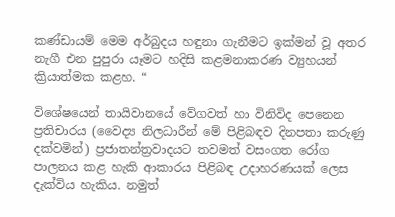කණ්ඩායම් මෙම අර්බුදය හඳුනා ගැනීමට ඉක්මන් වූ අතර නැගී එන පුපුරා යෑමට හදිසි කළමනාකරණ ව්‍යුහයන් ක්‍රියාත්මක කළහ. “

විශේෂයෙන් තායිවානයේ වේගවත් හා විනිවිද පෙනෙන ප්‍රතිචාරය (වෛද්‍ය නිලධාරීන් මේ පිළිබඳව දිනපතා කරුණු දක්වමින්) ප්‍රජාතන්ත්‍රවාදයට තවමත් වසංගත රෝග පාලනය කළ හැකි ආකාරය පිළිබඳ උදාහරණයක් ලෙස දැක්විය හැකිය. නමුත්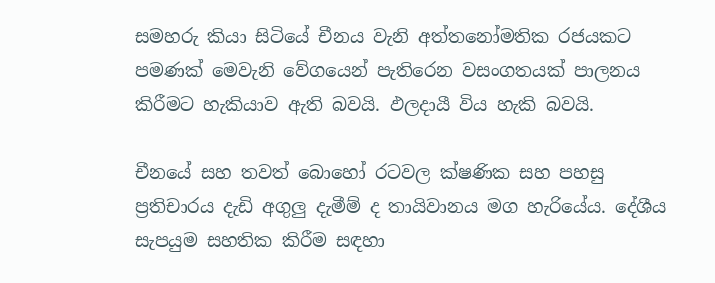සමහරු කියා සිටියේ චීනය වැනි අත්තනෝමතික රජයකට පමණක් මෙවැනි වේගයෙන් පැතිරෙන වසංගතයක් පාලනය කිරීමට හැකියාව ඇති බවයි. ඵලදායී විය හැකි බවයි.

චීනයේ සහ තවත් බොහෝ රටවල ක්ෂණික සහ පහසු ප්‍රතිචාරය දැඩි අගුලු දැමීම් ද තායිවානය මග හැරියේය. දේශීය සැපයුම සහතික කිරීම සඳහා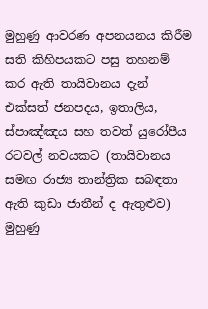මුහුණු ආවරණ අපනයනය කිරීම සති කිහිපයකට පසු තහනම් කර ඇති තායිවානය දැන් එක්සත් ජනපදය, ඉතාලිය, ස්පාඤ්ඤය සහ තවත් යුරෝපීය රටවල් නවයකට (තායිවානය සමඟ රාජ්‍ය තාන්ත්‍රික සබඳතා ඇති කුඩා ජාතීන් ද ඇතුළුව) මුහුණු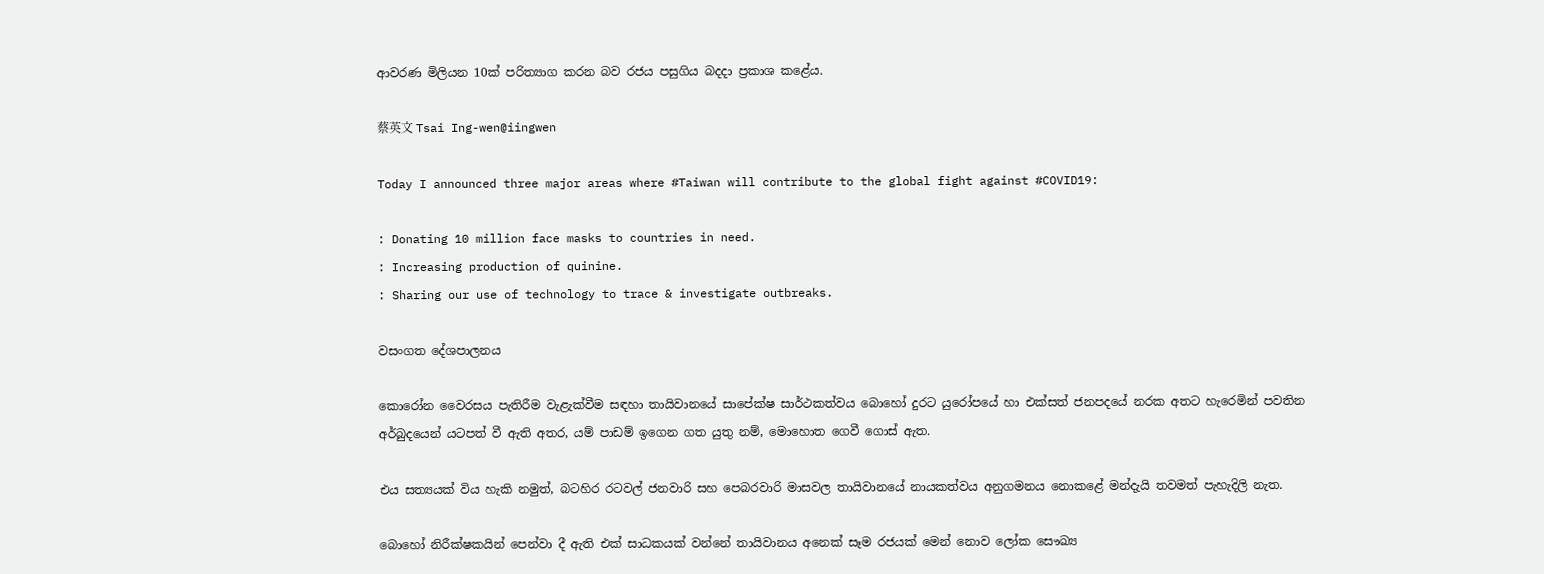ආවරණ මිලියන 10ක් පරිත්‍යාග කරන බව රජය පසුගිය බදදා ප්‍රකාශ කළේය.

蔡英文 Tsai Ing-wen@iingwen

Today I announced three major areas where #Taiwan will contribute to the global fight against #COVID19:

: Donating 10 million face masks to countries in need.
: Increasing production of quinine.
: Sharing our use of technology to trace & investigate outbreaks.

වසංගත දේශපාලනය

කොරෝන වෛරසය පැතිරීම වැළැක්වීම සඳහා තායිවානයේ සාපේක්ෂ සාර්ථකත්වය බොහෝ දුරට යුරෝපයේ හා එක්සත් ජනපදයේ නරක අතට හැරෙමින් පවතින අර්බුදයෙන් යටපත් වී ඇති අතර, යම් පාඩම් ඉගෙන ගත යුතු නම්, මොහොත ගෙවී ගොස් ඇත.

එය සත්‍යයක් විය හැකි නමුත්, බටහිර රටවල් ජනවාරි සහ පෙබරවාරි මාසවල තායිවානයේ නායකත්වය අනුගමනය නොකළේ මන්දැයි තවමත් පැහැදිලි නැත.

බොහෝ නිරීක්ෂකයින් පෙන්වා දී ඇති එක් සාධකයක් වන්නේ තායිවානය අනෙක් සෑම රජයක් මෙන් නොව ලෝක සෞඛ්‍ය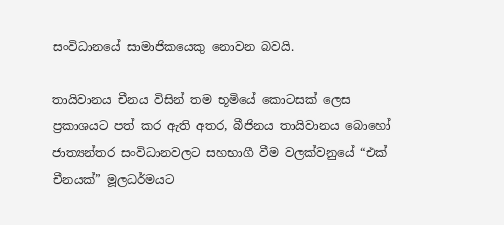සංවිධානයේ සාමාජිකයෙකු නොවන බවයි.

තායිවානය චීනය විසින් තම භූමියේ කොටසක් ලෙස ප්‍රකාශයට පත් කර ඇති අතර, බීජිනය තායිවානය බොහෝ ජාත්‍යන්තර සංවිධානවලට සහභාගී වීම වලක්වනුයේ “එක් චීනයක්” මූලධර්මයට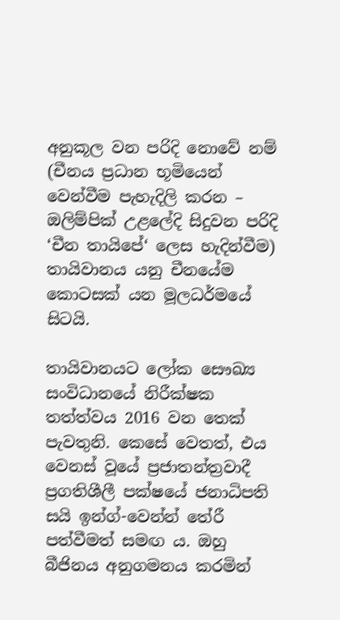අනුකූල වන පරිදි නොවේ නම් (චීනය ප්‍රධාන භූමියෙන් වෙන්වීම පැහැදිලි කරන – ඔලිම්පික් උළලේදි සිදුවන පරිදි ‘චීන තායිපේ‘ ලෙස හැදින්වීම) තායිවානය යනු චීනයේම කොටසක් යන මූලධර්මයේ සිටයි.

තායිවානයට ලෝක සෞඛ්‍ය සංවිධානයේ නිරීක්ෂක තත්ත්වය 2016 වන තෙක් පැවතුනි. කෙසේ වෙතත්, එය වෙනස් වූයේ ප්‍රජාතන්ත්‍රවාදී ප්‍රගතිශීලී පක්ෂයේ ජනාධිපති සයි ඉන්ග්-වෙන්න් තේරී පත්වීමත් සමඟ ය. ඔහු බීජිනය අනුගමනය කරමින්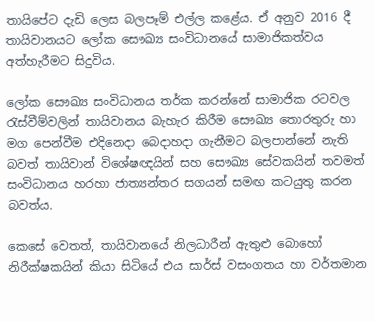තායිපේට දැඩි ලෙස බලපෑම් එල්ල කළේය. ඒ අනුව 2016 දී තායිවානයට ලෝක සෞඛ්‍ය සංවිධානයේ සාමාජිකත්වය අත්හැරීමට සිදුවිය.

ලෝක සෞඛ්‍ය සංවිධානය තර්ක කරන්නේ සාමාජික රටවල රැස්වීම්වලින් තායිවානය බැහැර කිරීම සෞඛ්‍ය තොරතුරු හා මග පෙන්වීම එදිනෙදා බෙදාහදා ගැනීමට බලපාන්නේ නැති බවත් තායිවාන් විශේෂඥයින් සහ සෞඛ්‍ය සේවකයින් තවමත් සංවිධානය හරහා ජාත්‍යන්තර සගයන් සමඟ කටයුතු කරන බවත්ය.

කෙසේ වෙතත්, තායිවානයේ නිලධාරීන් ඇතුළු බොහෝ නිරීක්ෂකයින් කියා සිටියේ එය සාර්ස් වසංගතය හා වර්තමාන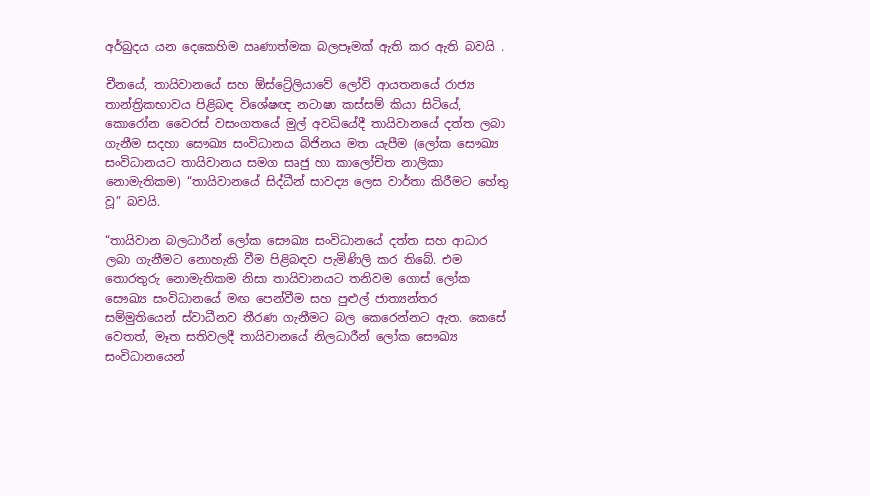අර්බුදය යන දෙකෙහිම ඍණාත්මක බලපෑමක් ඇති කර ඇති බවයි .

චීනයේ, තායිවානයේ සහ ඕස්ට්‍රේලියාවේ ලෝවි ආයතනයේ රාජ්‍ය තාන්ත්‍රිකභාවය පිළිබඳ විශේෂඥ නටාෂා කස්සම් කියා සිටියේ, කොරෝන වෛරස් වසංගතයේ මුල් අවධියේදී තායිවානයේ දත්ත ලබා ගැනීම සදහා සෞඛ්‍ය සංවිධානය බිජිනය මත යැපීම (ලෝක සෞඛ්‍ය සංවිධානයට තායිවානය සමග සෘජු හා කාලෝචිත නාලිකා නොමැතිකම) “තායිවානයේ සිද්ධීන් සාවද්‍ය ලෙස වාර්තා කිරීමට හේතු වූ” බවයි.

“තායිවාන බලධාරීන් ලෝක සෞඛ්‍ය සංවිධානයේ දත්ත සහ ආධාර ලබා ගැනීමට නොහැකි වීම පිළිබඳව පැමිණිලි කර තිබේ. එම තොරතුරු නොමැතිකම නිසා තායිවානයට තනිවම ගොස් ලෝක සෞඛ්‍ය සංවිධානයේ මඟ පෙන්වීම සහ පුළුල් ජාත්‍යන්තර සම්මුතියෙන් ස්වාධීනව තීරණ ගැනීමට බල කෙරෙන්නට ඇත. කෙසේ වෙතත්, මෑත සතිවලදී තායිවානයේ නිලධාරීන් ලෝක සෞඛ්‍ය සංවිධානයෙන්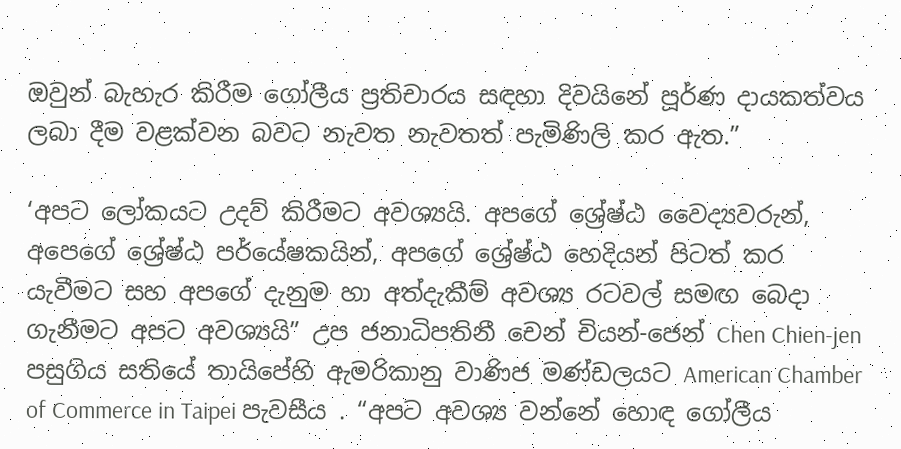ඔවුන් බැහැර කිරීම ගෝලීය ප්‍රතිචාරය සඳහා දිවයිනේ පූර්ණ දායකත්වය ලබා දීම වළක්වන බවට නැවත නැවතත් පැමිණිලි කර ඇත.”

‘අපට ලෝකයට උදව් කිරීමට අවශ්‍යයි. අපගේ ශ්‍රේෂ්ඨ වෛද්‍යවරුන්, අපෙගේ ශ්‍රේෂ්ඨ පර්යේෂකයින්, අපගේ ශ්‍රේෂ්ඨ හෙදියන් පිටත් කර යැවීමට සහ අපගේ දැනුම හා අත්දැකීම් අවශ්‍ය රටවල් සමඟ බෙදා ගැනීමට අපට අවශ්‍යයි” උප ජනාධිපතිනී චෙන් චියන්-ජෙන් Chen Chien-jen පසුගිය සතියේ තායිපේහි ඇමරිකානු වාණිජ මණ්ඩලයට American Chamber of Commerce in Taipei පැවසීය . “අපට අවශ්‍ය වන්නේ හොඳ ගෝලීය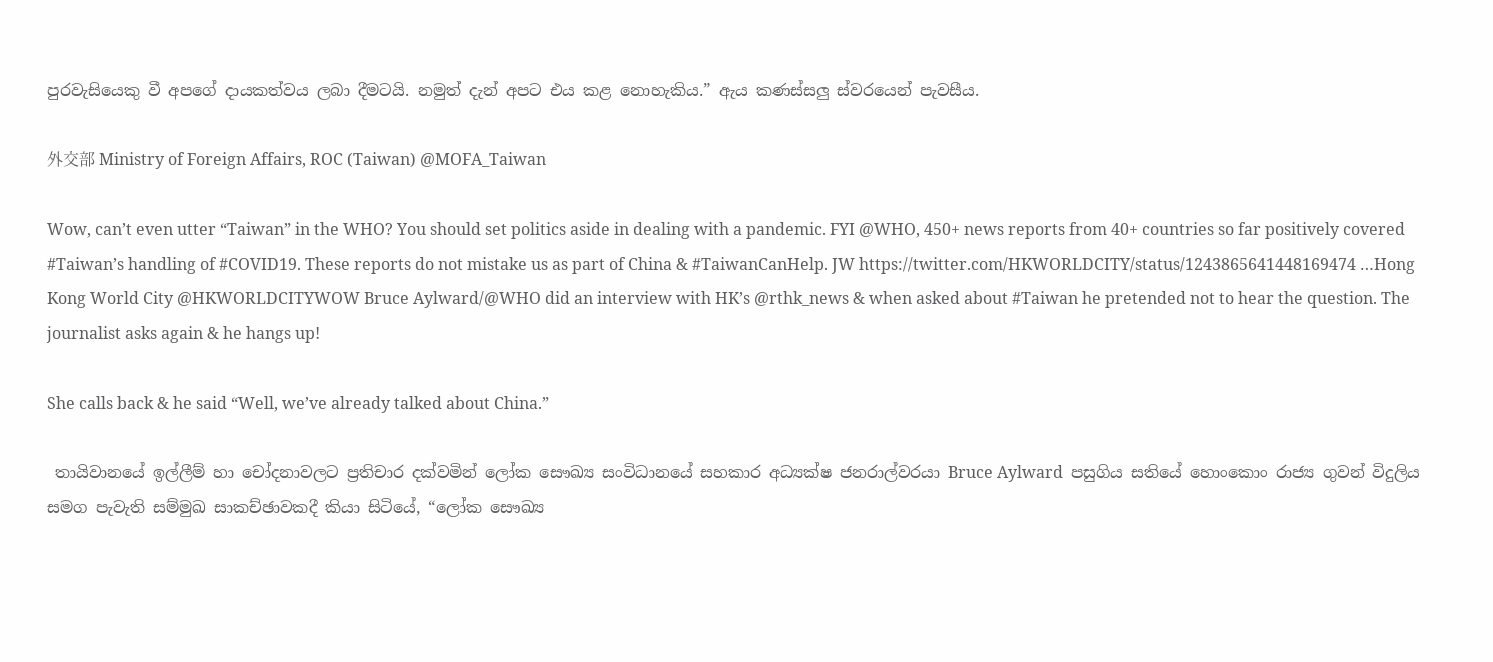පුරවැසියෙකු වී අපගේ දායකත්වය ලබා දීමටයි. නමුත් දැන් අපට එය කළ නොහැකිය.” ඇය කණස්සලු ස්වරයෙන් පැවසීය.

外交部 Ministry of Foreign Affairs, ROC (Taiwan) @MOFA_Taiwan

Wow, can’t even utter “Taiwan” in the WHO? You should set politics aside in dealing with a pandemic. FYI @WHO, 450+ news reports from 40+ countries so far positively covered #Taiwan’s handling of #COVID19. These reports do not mistake us as part of China & #TaiwanCanHelp. JW https://twitter.com/HKWORLDCITY/status/1243865641448169474 …Hong Kong World City @HKWORLDCITYWOW Bruce Aylward/@WHO did an interview with HK’s @rthk_news & when asked about #Taiwan he pretended not to hear the question. The journalist asks again & he hangs up!

She calls back & he said “Well, we’ve already talked about China.”

 තායිවානයේ ඉල්ලීම් හා චෝදනාවලට ප්‍රතිචාර දක්වමින් ලෝක සෞඛ්‍ය සංවිධානයේ සහකාර අධ්‍යක්ෂ ජනරාල්වරයා Bruce Aylward  පසුගිය සතියේ හොංකොං රාජ්‍ය ගුවන් විදුලිය සමග පැවැති සම්මුඛ සාකච්ඡාවකදී කියා සිටියේ, “ලෝක සෞඛ්‍ය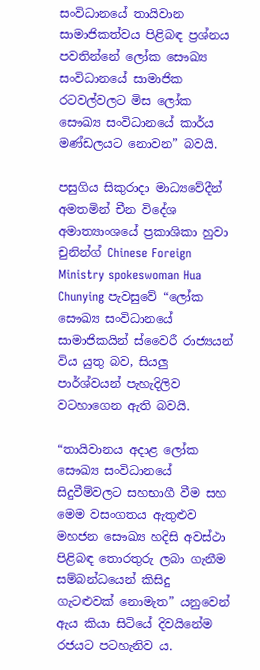සංවිධානයේ තායිවාන සාමාජිකත්වය පිළිබඳ ප්‍රශ්නය පවතින්නේ ලෝක සෞඛ්‍ය සංවිධානයේ සාමාජික රටවල්වලට මිස ලෝක සෞඛ්‍ය සංවිධානයේ කාර්ය මණ්ඩලයට නොවන” බවයි.

පසුගිය සිකුරාදා මාධ්‍යවේදීන් අමතමින් චීන විදේශ අමාත්‍යාංශයේ ප්‍රකාශිකා හුවා චුනින්ග් Chinese Foreign Ministry spokeswoman Hua Chunying පැවසුවේ “ලෝක සෞඛ්‍ය සංවිධානයේ සාමාජිකයින් ස්වෛරී රාජ්‍යයන් විය යුතු බව, සියලු පාර්ශ්වයන් පැහැදිලිව වටහාගෙන ඇති බවයි.

“තායිවානය අදාළ ලෝක සෞඛ්‍ය සංවිධානයේ සිදුවීම්වලට සහභාගී වීම සහ මෙම වසංගතය ඇතුළුව මහජන සෞඛ්‍ය හදිසි අවස්ථා පිළිබඳ තොරතුරු ලබා ගැනීම සම්බන්ධයෙන් කිසිදු ගැටළුවක් නොමැත” යනුවෙන් ඇය කියා සිටියේ දිවයිනේම රජයට පටහැනිව ය.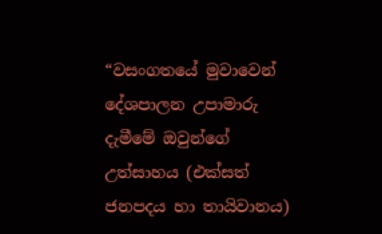“වසංගතයේ මුවාවෙන් දේශපාලන උපාමාරු දැමීමේ ඔවුන්ගේ උත්සාහය (එක්සත් ජනපදය හා තායිවානය)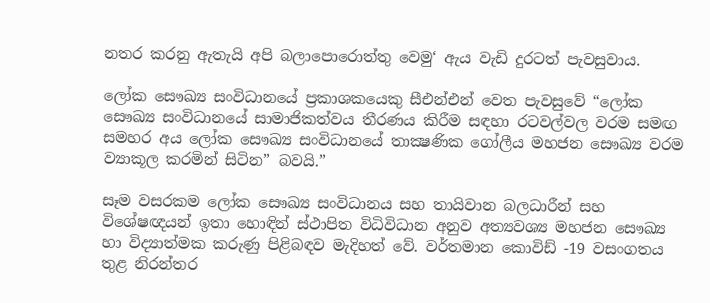නතර කරනු ඇතැයි අපි බලාපොරොත්තු වෙමු‘ ඇය වැඩි දුරටත් පැවසුවාය.

ලෝක සෞඛ්‍ය සංවිධානයේ ප්‍රකාශකයෙකු සීඑන්එන් වෙත පැවසුවේ “ලෝක සෞඛ්‍ය සංවිධානයේ සාමාජිකත්වය තීරණය කිරීම සඳහා රටවල්වල වරම සමඟ සමහර අය ලෝක සෞඛ්‍ය සංවිධානයේ තාක්‍ෂණික ගෝලීය මහජන සෞඛ්‍ය වරම ව්‍යාකූල කරමින් සිටින” බවයි.”

සෑම වසරකම ලෝක සෞඛ්‍ය සංවිධානය සහ තායිවාන බලධාරීන් සහ විශේෂඥයන් ඉතා හොඳින් ස්ථාපිත විධිවිධාන අනුව අත්‍යවශ්‍ය මහජන සෞඛ්‍ය හා විද්‍යාත්මක කරුණු පිළිබඳව මැදිහත් වේ. වර්තමාන කොවිඩ් -19 වසංගතය තුළ නිරන්තර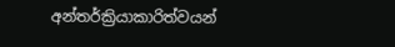අන්තර්ක්‍රියාකාරිත්වයන්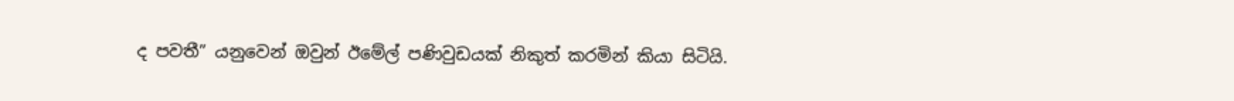ද පවතී” යනුවෙන් ඔවුන් ඊමේල් පණිවුඩයක් නිකුත් කරමින් කියා සිටියි.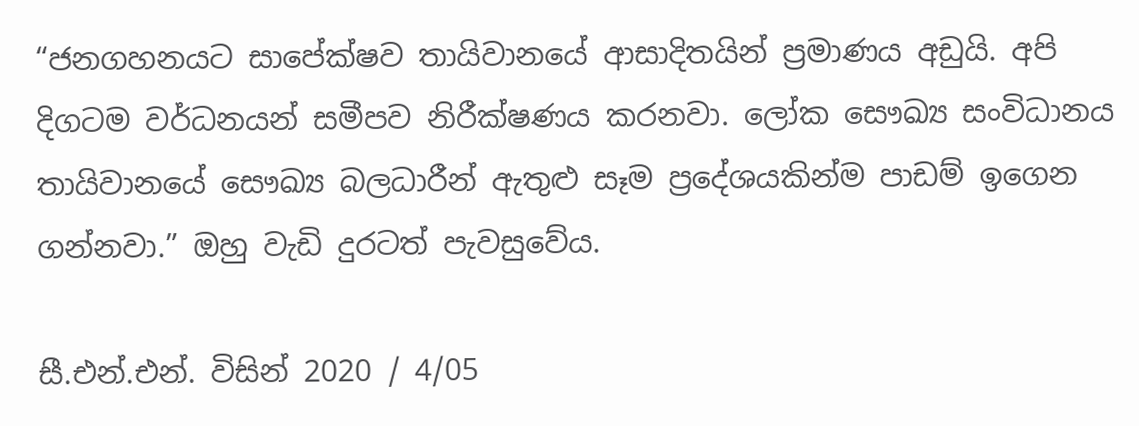“ජනගහනයට සාපේක්ෂව තායිවානයේ ආසාදිතයින් ප්‍රමාණය අඩුයි. අපි දිගටම වර්ධනයන් සමීපව නිරීක්ෂණය කරනවා. ලෝක සෞඛ්‍ය සංවිධානය තායිවානයේ සෞඛ්‍ය බලධාරීන් ඇතුළු සෑම ප්‍රදේශයකින්ම පාඩම් ඉගෙන ගන්නවා.” ඔහු වැඩි දුරටත් පැවසුවේය.

සී.එන්.එන්. විසින් 2020 / 4/05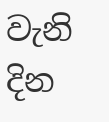වැනි දින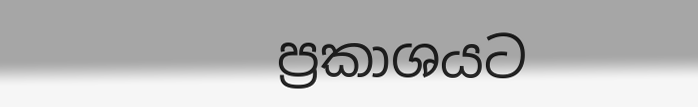ප්‍රකාශයට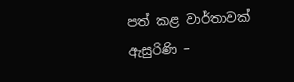පත් කළ වාර්තාවක් ඇසුරිණි –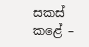සකස් කළේ –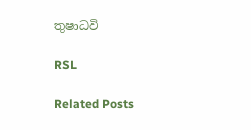තුෂාධවි

RSL

Related Posts